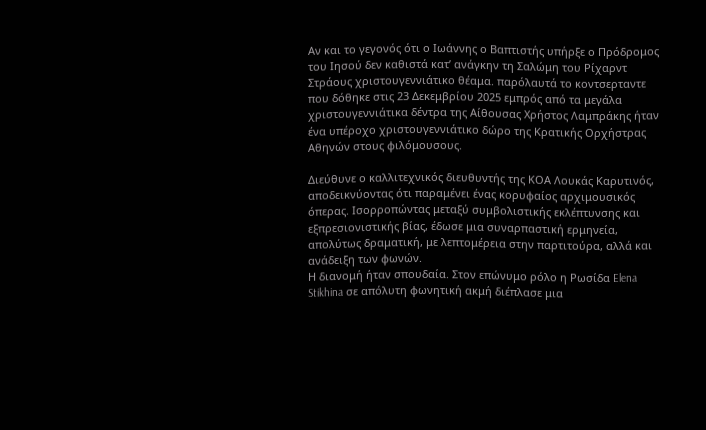Αν και το γεγονός ότι ο Ιωάννης ο Βαπτιστής υπήρξε ο Πρόδρομος του Ιησού δεν καθιστά κατ’ ανάγκην τη Σαλώμη του Ρίχαρντ Στράους χριστουγεννιάτικο θέαμα. παρόλαυτά το κοντσερταντε που δόθηκε στις 23 Δεκεμβρίου 2025 εμπρός από τα μεγάλα χριστουγεννιάτικα δέντρα της Αίθουσας Χρήστος Λαμπράκης ήταν ένα υπέροχο χριστουγεννιάτικο δώρο της Κρατικής Ορχήστρας Αθηνών στους φιλόμουσους.

Διεύθυνε ο καλλιτεχνικός διευθυντής της ΚΟΑ Λουκάς Καρυτινός, αποδεικνύοντας ότι παραμένει ένας κορυφαίος αρχιμουσικός όπερας. Ισορροπώντας μεταξύ συμβολιστικής εκλέπτυνσης και εξπρεσιονιστικής βίας, έδωσε μια συναρπαστική ερμηνεία, απολύτως δραματική, με λεπτομέρεια στην παρτιτούρα, αλλά και ανάδειξη των φωνών.
Η διανομή ήταν σπουδαία. Στον επώνυμο ρόλο η Ρωσίδα Elena Stikhina σε απόλυτη φωνητική ακμή διέπλασε μια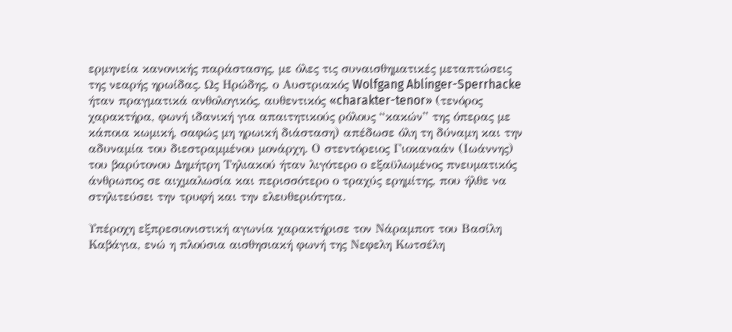ερμηνεία κανονικής παράστασης, με όλες τις συναισθηματικές μεταπτώσεις της νεαρής ηρωίδας. Ως Ηρώδης, ο Αυστριακός Wolfgang Ablinger-Sperrhacke ήταν πραγματικά ανθολογικός, αυθεντικός «charakter-tenor» (τενόρος χαρακτήρα, φωνή ιδανική για απαιτητικούς ρόλους “κακών” της όπερας με κάποια κωμική, σαφώς μη ηρωική διάσταση) απέδωσε όλη τη δύναμη και την αδυναμία του διεστραμμένου μονάρχη. Ο στεντόρειος Γιοκαναάν (Ιωάννης) του βαρύτονου Δημήτρη Τηλιακού ήταν λιγότερο ο εξαϋλωμένος πνευματικός άνθρωπος σε αιχμαλωσία και περισσότερο ο τραχύς ερημίτης, που ήλθε να στηλιτεύσει την τρυφή και την ελευθεριότητα.

Υπέροχη εξπρεσιονιστική αγωνία χαρακτήρισε τον Νάραμποτ του Βασίλη Καβάγια, ενώ η πλούσια αισθησιακή φωνή της Νεφελη Κωτσέλη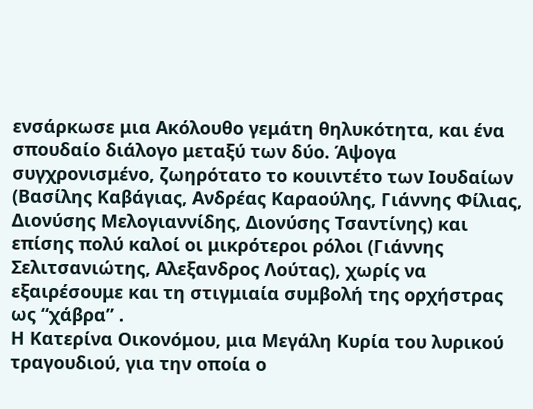ενσάρκωσε μια Ακόλουθο γεμάτη θηλυκότητα, και ένα σπουδαίο διάλογο μεταξύ των δύο. Άψογα συγχρονισμένο, ζωηρότατο το κουιντέτο των Ιουδαίων (Βασίλης Καβάγιας, Ανδρέας Καραούλης, Γιάννης Φίλιας, Διονύσης Μελογιαννίδης, Διονύσης Τσαντίνης) και επίσης πολύ καλοί οι μικρότεροι ρόλοι (Γιάννης Σελιτσανιώτης, Αλεξανδρος Λούτας), χωρίς να εξαιρέσουμε και τη στιγμιαία συμβολή της ορχήστρας ως “χάβρα” .
Η Κατερίνα Οικονόμου, μια Μεγάλη Κυρία του λυρικού τραγουδιού, για την οποία ο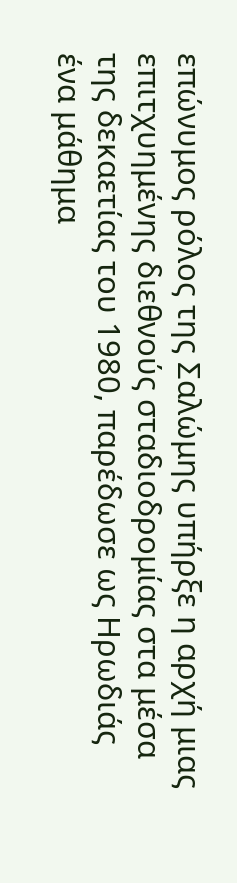επώνυμος ρόλος της Σαλώμης υπήρξε η αρχή μιας επιτχυημένης διεθνούς σταδιοδρομίας στα μέσα της δεκαετίας του 1980, παρέδωσε ως Ηρωδιάς ένα μάθημα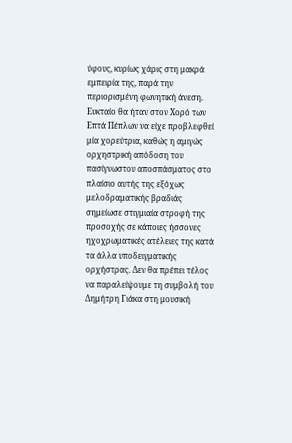ύφους, κυρίως χάρις στη μακρά εμπειρία της, παρά την περιορισμένη φωνητική άνεση.
Ευκταίο θα ήταν στον Χορό των Επτά Πέπλων να είχε προβλεφθεί μία χορεύτρια, καθώς η αμιγώς ορχηστρική απόδοση του πασίγνωστου αποσπάσματος στο πλαίσιο αυτής της εξόχως μελοδραματικής βραδιάς σημείωσε στιγμιαία στροφή της προσοχής σε κάποιες ήσσονες ηχοχρωματικές ατέλειες της κατά τα άλλα υποδειγματικής ορχήστρας. Δεν θα πρέπει τέλος να παραλείψουμε τη συμβολή του Δημήτρη Γιάκα στη μουσική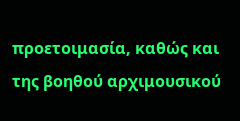προετοιμασία, καθώς και της βοηθού αρχιμουσικού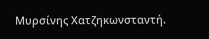Μυρσίνης Χατζηκωνσταντή.